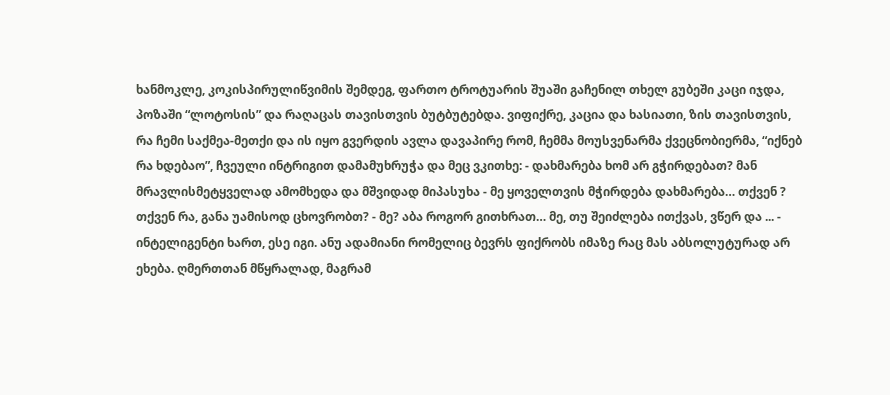ხანმოკლე, კოკისპირულიწვიმის შემდეგ, ფართო ტროტუარის შუაში გაჩენილ თხელ გუბეში კაცი იჯდა, პოზაში “ლოტოსის” და რაღაცას თავისთვის ბუტბუტებდა. ვიფიქრე, კაცია და ხასიათი, ზის თავისთვის, რა ჩემი საქმეა-მეთქი და ის იყო გვერდის ავლა დავაპირე რომ, ჩემმა მოუსვენარმა ქვეცნობიერმა, “იქნებ რა ხდებაო”, ჩვეული ინტრიგით დამამუხრუჭა და მეც ვკითხე: - დახმარება ხომ არ გჭირდებათ? მან მრავლისმეტყველად ამომხედა და მშვიდად მიპასუხა - მე ყოველთვის მჭირდება დახმარება… თქვენ ? თქვენ რა, განა უამისოდ ცხოვრობთ? - მე? აბა როგორ გითხრათ… მე, თუ შეიძლება ითქვას, ვწერ და ... - ინტელიგენტი ხართ, ესე იგი. ანუ ადამიანი რომელიც ბევრს ფიქრობს იმაზე რაც მას აბსოლუტურად არ ეხება. ღმერთთან მწყრალად, მაგრამ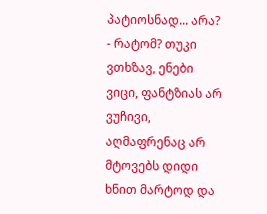პატიოსნად... არა? - რატომ? თუკი ვთხზავ, ენები ვიცი, ფანტზიას არ ვუჩივი, აღმაფრენაც არ მტოვებს დიდი ხნით მარტოდ და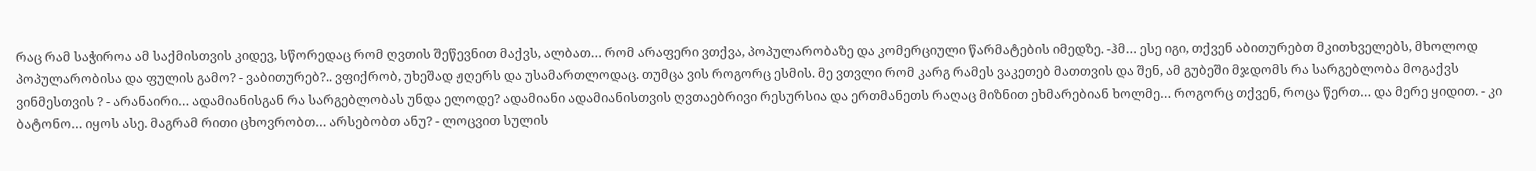რაც რამ საჭიროა ამ საქმისთვის კიდევ, სწორედაც რომ ღვთის შეწევნით მაქვს, ალბათ… რომ არაფერი ვთქვა, პოპულარობაზე და კომერციული წარმატების იმედზე. -ჰმ… ესე იგი, თქვენ აბითურებთ მკითხველებს, მხოლოდ პოპულარობისა და ფულის გამო? - ვაბითურებ?.. ვფიქრობ, უხეშად ჟღერს და უსამართლოდაც. თუმცა ვის როგორც ესმის. მე ვთვლი რომ კარგ რამეს ვაკეთებ მათთვის და შენ, ამ გუბეში მჯდომს რა სარგებლობა მოგაქვს ვინმესთვის ? - არანაირი… ადამიანისგან რა სარგებლობას უნდა ელოდე? ადამიანი ადამიანისთვის ღვთაებრივი რესურსია და ერთმანეთს რაღაც მიზნით ეხმარებიან ხოლმე… როგორც თქვენ, როცა წერთ… და მერე ყიდით. - კი ბატონო… იყოს ასე. მაგრამ რითი ცხოვრობთ… არსებობთ ანუ? - ლოცვით სულის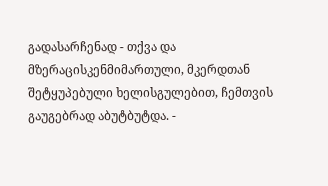გადასარჩენად - თქვა და მზერაცისკენმიმართული, მკერდთან შეტყუპებული ხელისგულებით, ჩემთვის გაუგებრად აბუტბუტდა. -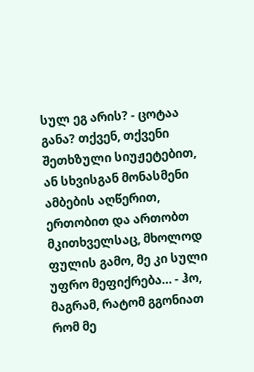სულ ეგ არის? - ცოტაა განა? თქვენ, თქვენი შეთხზული სიუჟეტებით, ან სხვისგან მონასმენი ამბების აღწერით, ერთობით და ართობთ მკითხველსაც, მხოლოდ ფულის გამო, მე კი სული უფრო მეფიქრება… - ჰო, მაგრამ, რატომ გგონიათ რომ მე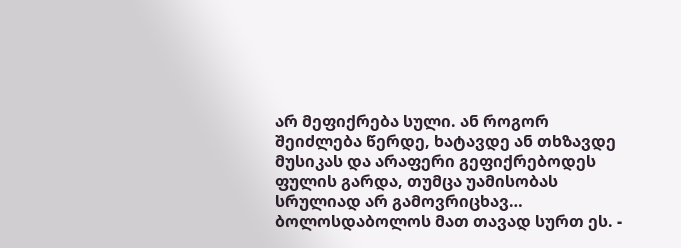არ მეფიქრება სული. ან როგორ შეიძლება წერდე, ხატავდე ან თხზავდე მუსიკას და არაფერი გეფიქრებოდეს ფულის გარდა, თუმცა უამისობას სრულიად არ გამოვრიცხავ… ბოლოსდაბოლოს მათ თავად სურთ ეს. -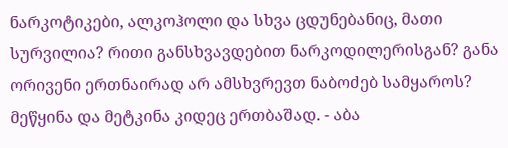ნარკოტიკები, ალკოჰოლი და სხვა ცდუნებანიც, მათი სურვილია? რითი განსხვავდებით ნარკოდილერისგან? განა ორივენი ერთნაირად არ ამსხვრევთ ნაბოძებ სამყაროს? მეწყინა და მეტკინა კიდეც ერთბაშად. - აბა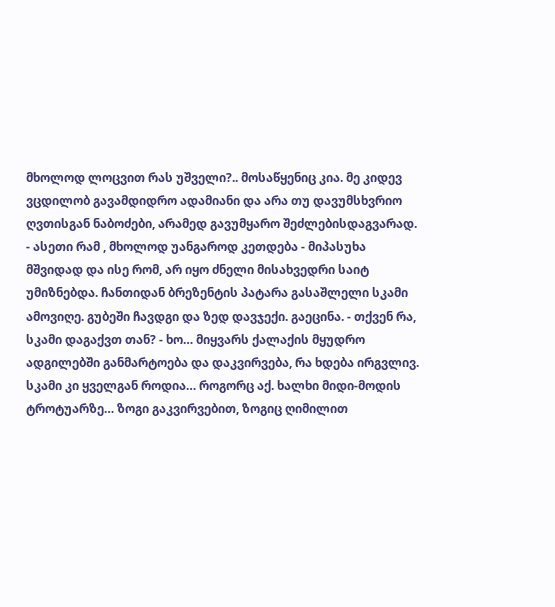მხოლოდ ლოცვით რას უშველი?.. მოსაწყენიც კია. მე კიდევ ვცდილობ გავამდიდრო ადამიანი და არა თუ დავუმსხვრიო ღვთისგან ნაბოძები, არამედ გავუმყარო შეძლებისდაგვარად. - ასეთი რამ , მხოლოდ უანგაროდ კეთდება - მიპასუხა მშვიდად და ისე რომ, არ იყო ძნელი მისახვედრი საიტ უმიზნებდა. ჩანთიდან ბრეზენტის პატარა გასაშლელი სკამი ამოვიღე. გუბეში ჩავდგი და ზედ დავჯექი. გაეცინა. - თქვენ რა, სკამი დაგაქვთ თან? - ხო… მიყვარს ქალაქის მყუდრო ადგილებში განმარტოება და დაკვირვება, რა ხდება ირგვლივ. სკამი კი ყველგან როდია… როგორც აქ. ხალხი მიდი-მოდის ტროტუარზე… ზოგი გაკვირვებით, ზოგიც ღიმილით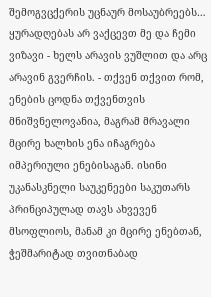შემოგვცქერის უცნაურ მოსაუბრეებს… ყურადღებას არ ვაქცევთ მე და ჩემი ვიზავი - ხელს არავის ვუშლით და არც არავინ გვერჩის. - თქვენ თქვით რომ, ენების ცოდნა თქვენთვის მნიშვნელოვანია, მაგრამ მრავალი მცირე ხალხის ენა იჩაგრება იმპერიული ენებისაგან. ისინი უკანასკნელი საუკენეები საკუთარს პრინციპულად თავს ახვევენ მსოფლიოს, მანამ კი მცირე ენებთან, ჭეშმარიტად თვითნაბად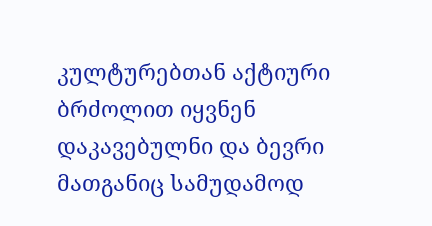კულტურებთან აქტიური ბრძოლით იყვნენ დაკავებულნი და ბევრი მათგანიც სამუდამოდ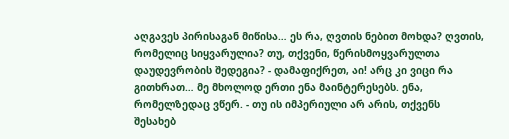აღგავეს პირისაგან მიწისა… ეს რა, ღვთის ნებით მოხდა? ღვთის, რომელიც სიყვარულია? თუ, თქვენი, წერისმოყვარულთა დაუდევრობის შედეგია? - დამაფიქრეთ, აი! არც კი ვიცი რა გითხრათ… მე მხოლოდ ერთი ენა მაინტერესებს. ენა, რომელზედაც ვწერ. - თუ ის იმპერიული არ არის, თქვენს შესახებ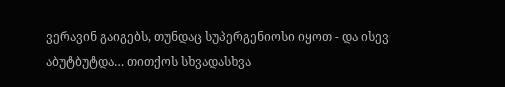ვერავინ გაიგებს, თუნდაც სუპერგენიოსი იყოთ - და ისევ აბუტბუტდა… თითქოს სხვადასხვა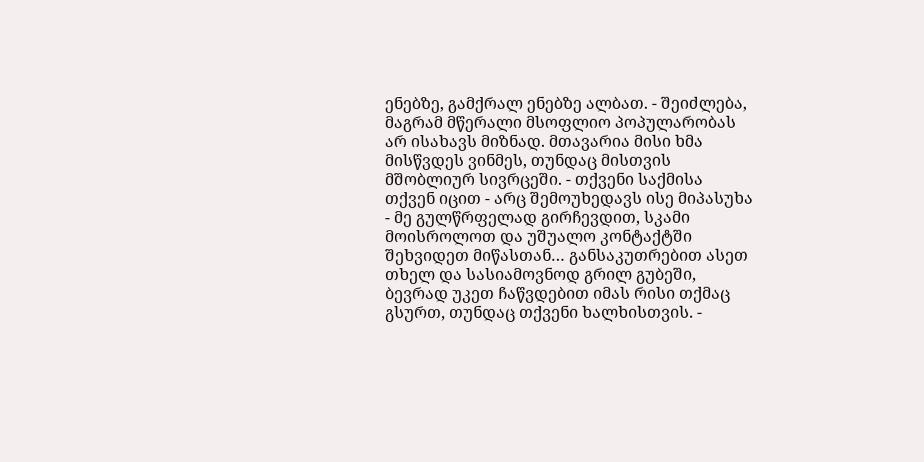ენებზე, გამქრალ ენებზე ალბათ. - შეიძლება, მაგრამ მწერალი მსოფლიო პოპულარობას არ ისახავს მიზნად. მთავარია მისი ხმა მისწვდეს ვინმეს, თუნდაც მისთვის მშობლიურ სივრცეში. - თქვენი საქმისა თქვენ იცით - არც შემოუხედავს ისე მიპასუხა - მე გულწრფელად გირჩევდით, სკამი მოისროლოთ და უშუალო კონტაქტში შეხვიდეთ მიწასთან… განსაკუთრებით ასეთ თხელ და სასიამოვნოდ გრილ გუბეში, ბევრად უკეთ ჩაწვდებით იმას რისი თქმაც გსურთ, თუნდაც თქვენი ხალხისთვის. -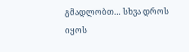გმადლობთ… სხვა დროს იყოს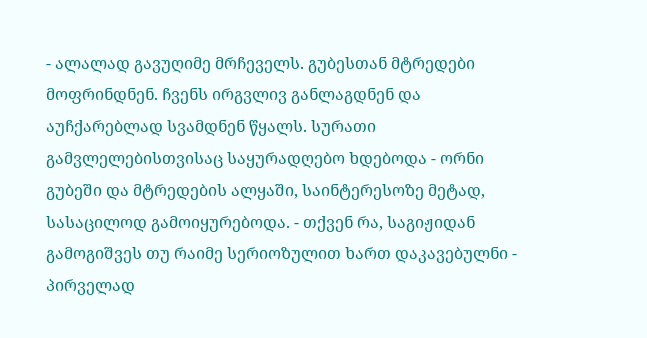- ალალად გავუღიმე მრჩეველს. გუბესთან მტრედები მოფრინდნენ. ჩვენს ირგვლივ განლაგდნენ და აუჩქარებლად სვამდნენ წყალს. სურათი გამვლელებისთვისაც საყურადღებო ხდებოდა - ორნი გუბეში და მტრედების ალყაში, საინტერესოზე მეტად, სასაცილოდ გამოიყურებოდა. - თქვენ რა, საგიჟიდან გამოგიშვეს თუ რაიმე სერიოზულით ხართ დაკავებულნი - პირველად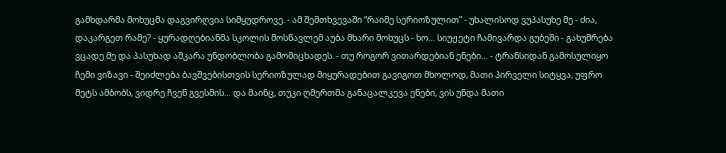გამხდარმა მოხუცმა დაგვირღვია სიმყუდროვე. - ამ შემთხვევაში “რაიმე სერიოზულით” - უხალისოდ ვუპასუხე მე - ძია, დაკარგეთ რამე? - ყურადღებიანმა სკოლის მოსწავლემ აუბა მხარი მოხუცს - ხო… სიუჟეტი ჩამივარდა გუბეში - გახუმრება ვცადე მე და პასუხად აშკარა უნდობლობა გამომიცხადეს. - თუ როგორ ვითარდებიან ენები… - ტრანსიდან გამოსულიყო ჩემი ვიზავი - შეიძლება ბავშვებისთვის სერიოზულად მიყურადებით გავიგოთ მხოლოდ, მათი პირველი სიტყვა, უფრო მეტს ამბობს, ვიდრე ჩვენ გვესმის… და მაინც, თუკი ღმერთმა განაცალკევა ენები, ვის უნდა მათი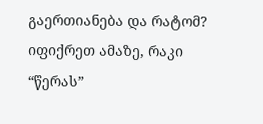გაერთიანება და რატომ? იფიქრეთ ამაზე, რაკი “წერას”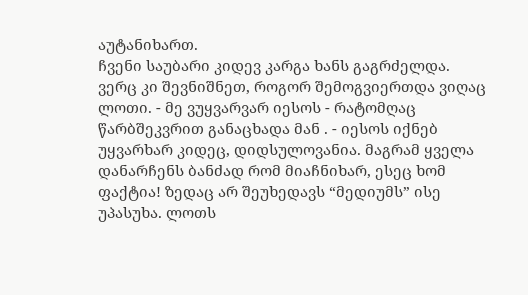აუტანიხართ.
ჩვენი საუბარი კიდევ კარგა ხანს გაგრძელდა. ვერც კი შევნიშნეთ, როგორ შემოგვიერთდა ვიღაც ლოთი. - მე ვუყვარვარ იესოს - რატომღაც წარბშეკვრით განაცხადა მან . - იესოს იქნებ უყვარხარ კიდეც, დიდსულოვანია. მაგრამ ყველა დანარჩენს ბანძად რომ მიაჩნიხარ, ესეც ხომ ფაქტია! ზედაც არ შეუხედავს “მედიუმს” ისე უპასუხა. ლოთს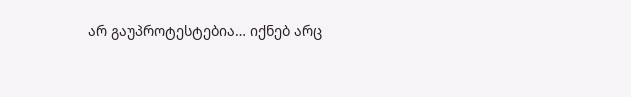არ გაუპროტესტებია… იქნებ არც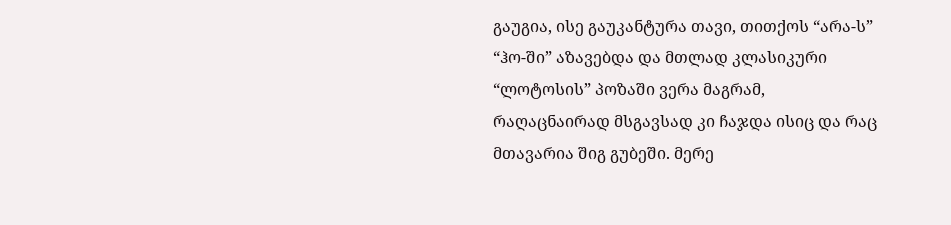გაუგია, ისე გაუკანტურა თავი, თითქოს “არა-ს” “ჰო-ში” აზავებდა და მთლად კლასიკური “ლოტოსის” პოზაში ვერა მაგრამ, რაღაცნაირად მსგავსად კი ჩაჯდა ისიც და რაც მთავარია შიგ გუბეში. მერე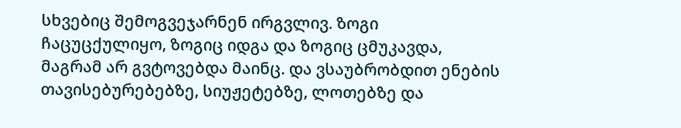სხვებიც შემოგვეჯარნენ ირგვლივ. ზოგი ჩაცუცქულიყო, ზოგიც იდგა და ზოგიც ცმუკავდა, მაგრამ არ გვტოვებდა მაინც. და ვსაუბრობდით ენების თავისებურებებზე, სიუჟეტებზე, ლოთებზე და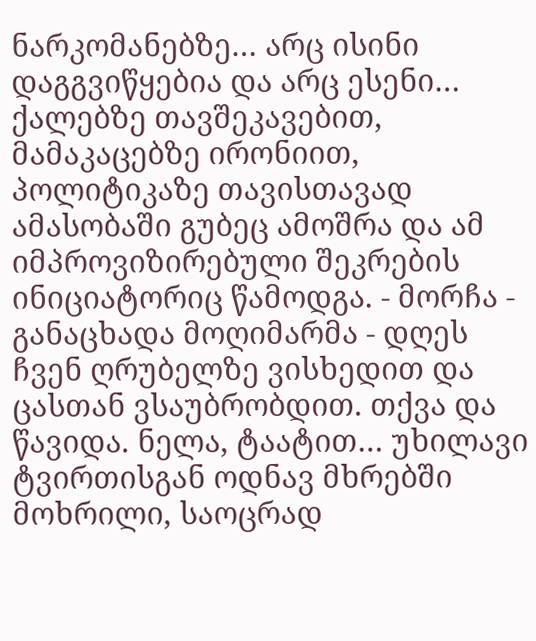ნარკომანებზე… არც ისინი დაგგვიწყებია და არც ესენი… ქალებზე თავშეკავებით, მამაკაცებზე ირონიით, პოლიტიკაზე თავისთავად ამასობაში გუბეც ამოშრა და ამ იმპროვიზირებული შეკრების ინიციატორიც წამოდგა. - მორჩა - განაცხადა მოღიმარმა - დღეს ჩვენ ღრუბელზე ვისხედით და ცასთან ვსაუბრობდით. თქვა და წავიდა. ნელა, ტაატით… უხილავი ტვირთისგან ოდნავ მხრებში მოხრილი, საოცრად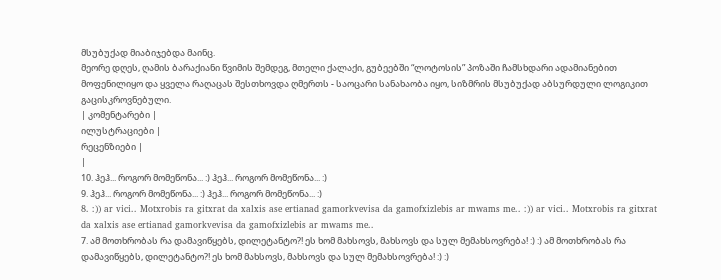მსუბუქად მიაბიჯებდა მაინც.
მეორე დღეს, ღამის ბარაქიანი წვიმის შემდეგ, მთელი ქალაქი, გუბეებში “ლოტოსის” პოზაში ჩამსხდარი ადამიანებით მოფენილიყო და ყველა რაღაცას შესთხოვდა ღმერთს - საოცარი სანახაობა იყო, სიზმრის მსუბუქად აბსურდული ლოგიკით გაცისკროვნებული.
| კომენტარები |
ილუსტრაციები |
რეცენზიები |
|
10. ჰეჰ... როგორ მომეწონა... :) ჰეჰ... როგორ მომეწონა... :)
9. ჰეჰ... როგორ მომეწონა... :) ჰეჰ... როგორ მომეწონა... :)
8. :)) ar vici.. Motxrobis ra gitxrat da xalxis ase ertianad gamorkvevisa da gamofxizlebis ar mwams me.. :)) ar vici.. Motxrobis ra gitxrat da xalxis ase ertianad gamorkvevisa da gamofxizlebis ar mwams me..
7. ამ მოთხრობას რა დამავიწყებს, დილეტანტო?! ეს ხომ მახსოვს, მახსოვს და სულ მემახსოვრება! :) :) ამ მოთხრობას რა დამავიწყებს, დილეტანტო?! ეს ხომ მახსოვს, მახსოვს და სულ მემახსოვრება! :) :)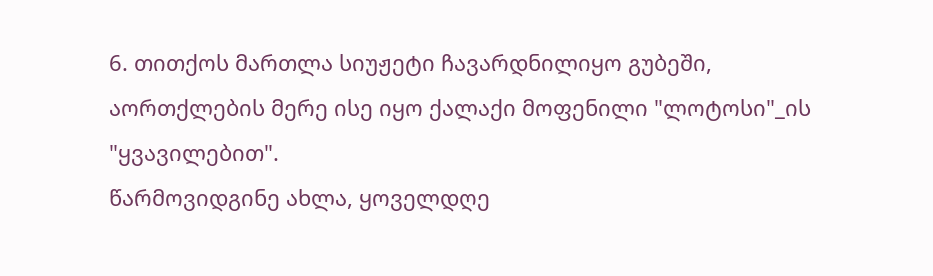6. თითქოს მართლა სიუჟეტი ჩავარდნილიყო გუბეში, აორთქლების მერე ისე იყო ქალაქი მოფენილი "ლოტოსი"_ის "ყვავილებით".
წარმოვიდგინე ახლა, ყოველდღე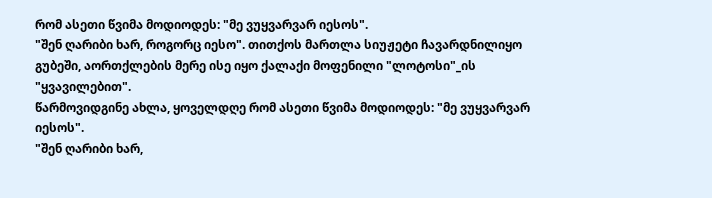რომ ასეთი წვიმა მოდიოდეს: "მე ვუყვარვარ იესოს".
"შენ ღარიბი ხარ, როგორც იესო". თითქოს მართლა სიუჟეტი ჩავარდნილიყო გუბეში, აორთქლების მერე ისე იყო ქალაქი მოფენილი "ლოტოსი"_ის "ყვავილებით".
წარმოვიდგინე ახლა, ყოველდღე რომ ასეთი წვიმა მოდიოდეს: "მე ვუყვარვარ იესოს".
"შენ ღარიბი ხარ,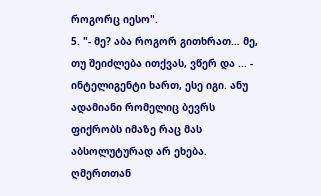როგორც იესო".
5. "- მე? აბა როგორ გითხრათ… მე, თუ შეიძლება ითქვას, ვწერ და ... - ინტელიგენტი ხართ, ესე იგი. ანუ ადამიანი რომელიც ბევრს ფიქრობს იმაზე რაც მას აბსოლუტურად არ ეხება. ღმერთთან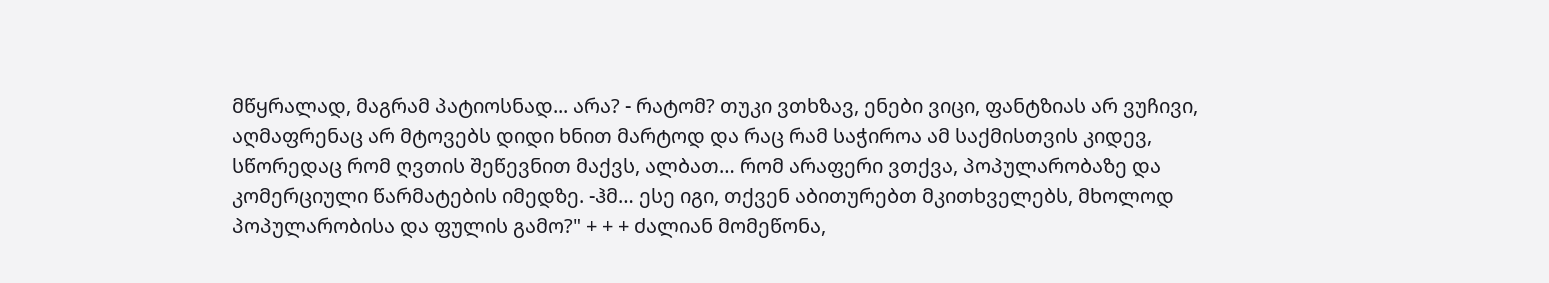მწყრალად, მაგრამ პატიოსნად... არა? - რატომ? თუკი ვთხზავ, ენები ვიცი, ფანტზიას არ ვუჩივი, აღმაფრენაც არ მტოვებს დიდი ხნით მარტოდ და რაც რამ საჭიროა ამ საქმისთვის კიდევ, სწორედაც რომ ღვთის შეწევნით მაქვს, ალბათ… რომ არაფერი ვთქვა, პოპულარობაზე და კომერციული წარმატების იმედზე. -ჰმ… ესე იგი, თქვენ აბითურებთ მკითხველებს, მხოლოდ პოპულარობისა და ფულის გამო?" + + + ძალიან მომეწონა,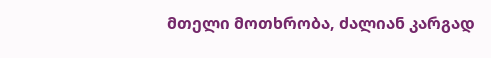მთელი მოთხრობა, ძალიან კარგად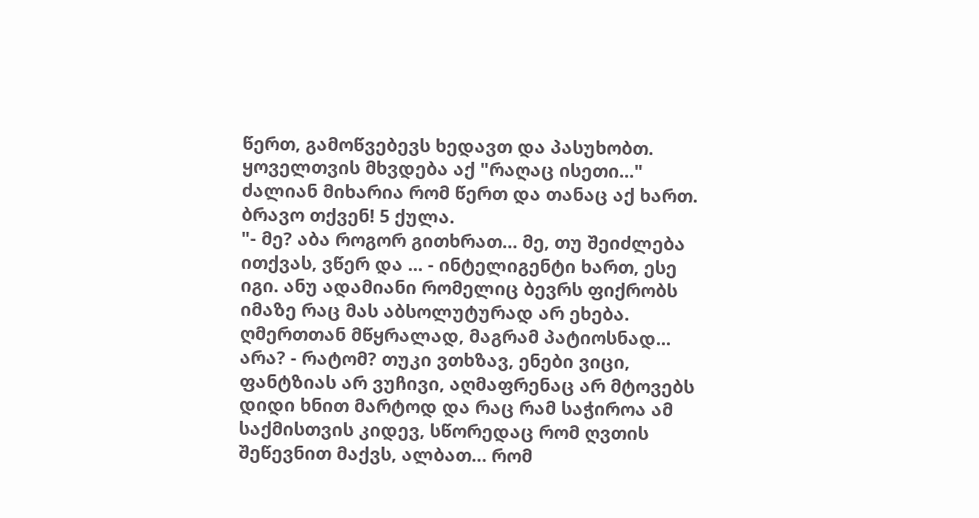წერთ, გამოწვებევს ხედავთ და პასუხობთ. ყოველთვის მხვდება აქ "რაღაც ისეთი..." ძალიან მიხარია რომ წერთ და თანაც აქ ხართ. ბრავო თქვენ! 5 ქულა.
"- მე? აბა როგორ გითხრათ… მე, თუ შეიძლება ითქვას, ვწერ და ... - ინტელიგენტი ხართ, ესე იგი. ანუ ადამიანი რომელიც ბევრს ფიქრობს იმაზე რაც მას აბსოლუტურად არ ეხება. ღმერთთან მწყრალად, მაგრამ პატიოსნად... არა? - რატომ? თუკი ვთხზავ, ენები ვიცი, ფანტზიას არ ვუჩივი, აღმაფრენაც არ მტოვებს დიდი ხნით მარტოდ და რაც რამ საჭიროა ამ საქმისთვის კიდევ, სწორედაც რომ ღვთის შეწევნით მაქვს, ალბათ… რომ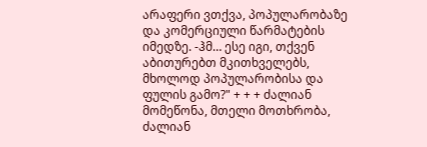არაფერი ვთქვა, პოპულარობაზე და კომერციული წარმატების იმედზე. -ჰმ… ესე იგი, თქვენ აბითურებთ მკითხველებს, მხოლოდ პოპულარობისა და ფულის გამო?" + + + ძალიან მომეწონა, მთელი მოთხრობა, ძალიან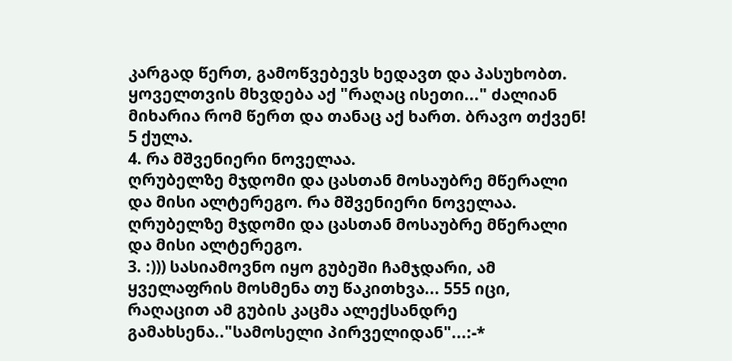კარგად წერთ, გამოწვებევს ხედავთ და პასუხობთ. ყოველთვის მხვდება აქ "რაღაც ისეთი..." ძალიან მიხარია რომ წერთ და თანაც აქ ხართ. ბრავო თქვენ! 5 ქულა.
4. რა მშვენიერი ნოველაა.
ღრუბელზე მჯდომი და ცასთან მოსაუბრე მწერალი და მისი ალტერეგო. რა მშვენიერი ნოველაა.
ღრუბელზე მჯდომი და ცასთან მოსაუბრე მწერალი და მისი ალტერეგო.
3. :))) სასიამოვნო იყო გუბეში ჩამჯდარი, ამ ყველაფრის მოსმენა თუ წაკითხვა... 555 იცი, რაღაცით ამ გუბის კაცმა ალექსანდრე გამახსენა.."სამოსელი პირველიდან"...:-*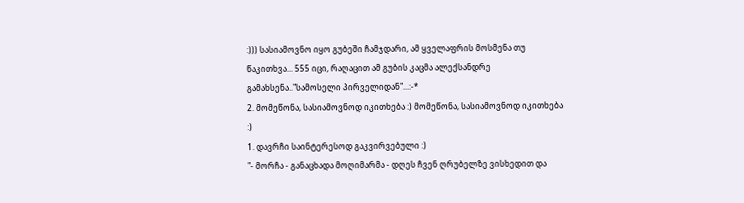:))) სასიამოვნო იყო გუბეში ჩამჯდარი, ამ ყველაფრის მოსმენა თუ წაკითხვა... 555 იცი, რაღაცით ამ გუბის კაცმა ალექსანდრე გამახსენა.."სამოსელი პირველიდან"...:-*
2. მომეწონა, სასიამოვნოდ იკითხება :) მომეწონა, სასიამოვნოდ იკითხება :)
1. დავრჩი საინტერესოდ გაკვირვებული :)
"- მორჩა - განაცხადა მოღიმარმა - დღეს ჩვენ ღრუბელზე ვისხედით და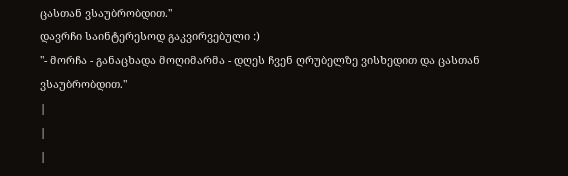ცასთან ვსაუბრობდით."
დავრჩი საინტერესოდ გაკვირვებული :)
"- მორჩა - განაცხადა მოღიმარმა - დღეს ჩვენ ღრუბელზე ვისხედით და ცასთან ვსაუბრობდით."
|
|
|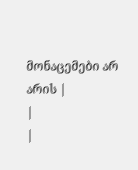მონაცემები არ არის |
|
|